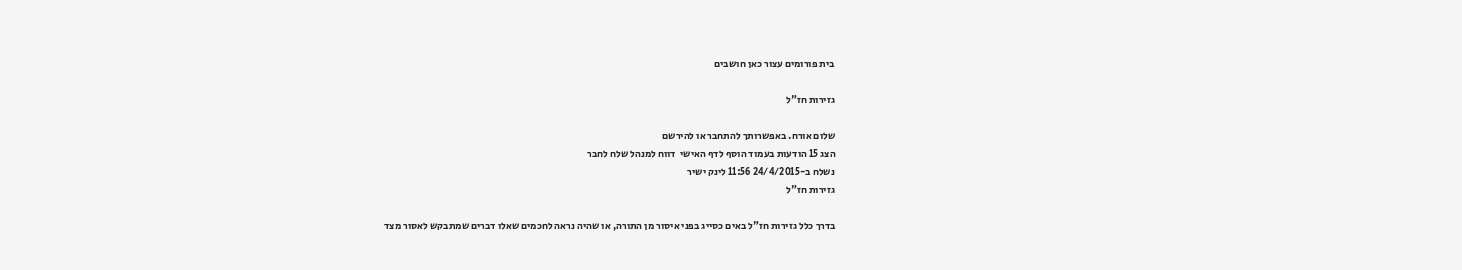בית פורומים עצור כאן חושבים

גזירות חז"ל

שלום אורח. באפשרותך להתחבר או להירשם
הצג 15 הודעות בעמוד הוסף לדף האישי  דווח למנהל שלח לחבר
נשלח ב-24/4/2015 11:56 לינק ישיר
גזירות חז"ל

בדרך כלל גזירות חז"ל באים כסייג בפני איסור מן התורה, או שהיה נראה לחכמים שאלו דברים שמתבקש לאסור מצד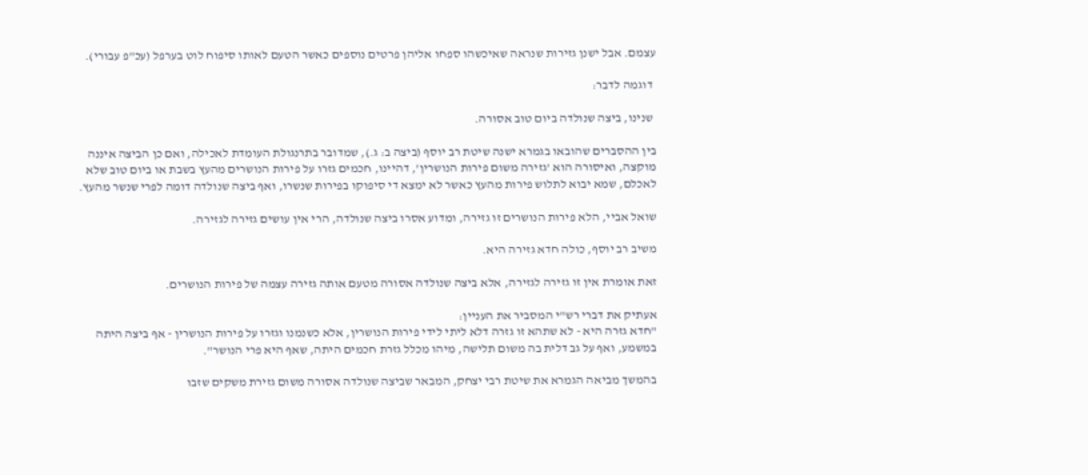עצמם. אבל ישנן גזירות שנראה שאיכשהו ספחו אליהן פרטים נוספים כאשר הטעם לאותו סיפוח לוט בערפל (עכ"פ עבורי).

 דוגמה לדבר:

 שנינו, ביצה שנולדה ביום טוב אסורה.

בין ההסברים שהובאו בגמרא ישנה שיטת רב יוסף (ביצה ב: ג.), שמדובר בתרנגולת העומדת לאכילה, ואם כן הביצה איננה מוקצה, ואיסורה הוא 'גזירה משום פירות הנושרין', דהיינו, חכמים גזרו על פירות הנושרים מהעץ בשבת או ביום טוב שלא לאכלם, שמא יבוא לתלוש פירות מהעץ כאשר לא ימצא די סיפוקו בפירות שנשרו, ואף ביצה שנולדה דומה לפרי שנשר מהעץ.

שואל אביי, הלא פירות הנושרים זו גזירה, ומדוע אסרו ביצה שנולדה, הרי אין עושים גזירה לגזירה.

משיב רב יוסף, כולה חדא גזירה היא.

זאת אומרת אין זו גזירה לגזירה, אלא ביצה שנולדה אסורה מטעם אותה גזירה עצמה של פירות הנושרים.

אעתיק את דברי רש"י המסביר את העניין:
"חדא גזרה היא - לא שתהא זו גזרה דלא ליתי לידי פירות הנושרין, אלא כשנמנו וגזרו על פירות הנושרין - אף ביצה היתה במשמע, ואף על גב דלית בה משום תלישה, מיהו מכלל גזרת חכמים היתה, שאף היא פרי הנושר".

בהמשך מביאה הגמרא את שיטת רבי יצחק, המבאר שביצה שנולדה אסורה משום גזירת משקים שזבו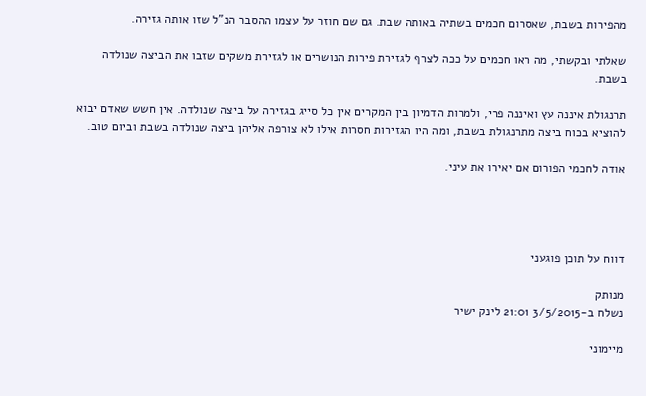מהפירות בשבת, שאסרום חכמים בשתיה באותה שבת. גם שם חוזר על עצמו ההסבר הנ"ל שזו אותה גזירה.

שאלתי ובקשתי, מה ראו חכמים על ככה לצרף לגזירת פירות הנושרים או לגזירת משקים שזבו את הביצה שנולדה בשבת.

תרנגולת איננה עץ ואיננה פרי, ולמרות הדמיון בין המקרים אין כל סייג בגזירה על ביצה שנולדה. אין חשש שאדם יבוא להוציא בכוח ביצה מתרנגולת בשבת, ומה היו הגזירות חסרות אילו לא צורפה אליהן ביצה שנולדה בשבת וביום טוב.

אודה לחכמי הפורום אם יאירו את עיני.




דווח על תוכן פוגעני

מנותק
נשלח ב-3/5/2015 21:01 לינק ישיר

מיימוני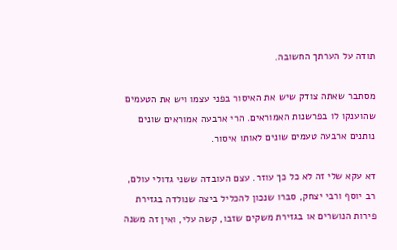תודה על הערתך החשובה.

מסתבר שאתה צודק שיש את האיסור בפני עצמו ויש את הטעמים שהוענקו לו בפרשנות האמוראים. הרי ארבעה אמוראים שונים נותנים ארבעה טעמים שונים לאותו איסור.

דא עקא שלי זה לא כל כך עוזר. עצם העובדה ששני גדולי עולם, רב יוסף ורבי יצחק, סברו שנכון להכליל ביצה שנולדה בגזירת פירות הנושרים או בגזירת משקים שזבו, קשה עלי, ואין זה משנה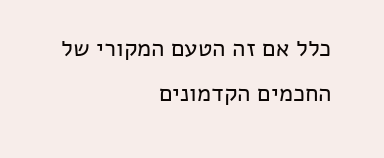כלל אם זה הטעם המקורי של החכמים הקדמונים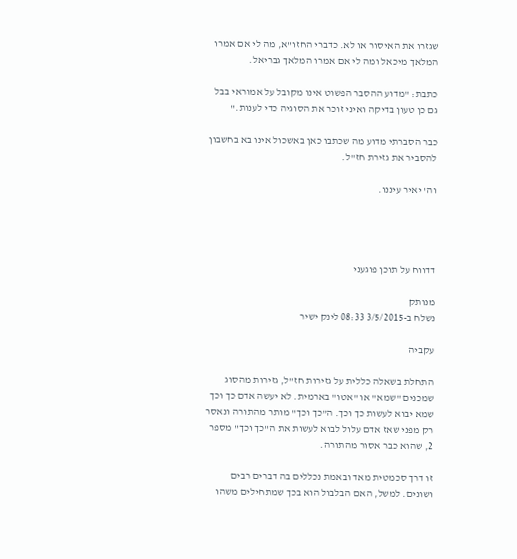שגזרו את האיסור או לא. כדברי החזו"א, מה לי אם אמרו המלאך מיכאל ומה לי אם אמרו המלאך גבריאל.

כתבת: "מדוע ההסבר הפשוט אינו מקובל על אמוראי בבל גם כן טעון בדיקה ואיני זוכר את הסוגיה כדי לענות."

כבר הסברתי מדוע מה שכתבו כאן באשכול אינו בא בחשבון להסביר את גזירת חז"ל.

וה' יאיר עיננו.




דדווח על תוכן פוגעני

מנותק
נשלח ב-3/5/2015 08:33 לינק ישיר

עקביה

התחלת בשאלה כללית על גזירות חז"ל, גזירות מהסוג שמכנים "שמא" או "אטו" בארמית. לא יעשה אדם כך וכך שמא יבוא לעשות כך וכך. ה"כך וכך" מותר מהתורה ונאסר רק מפני שאז אדם עלול לבוא לעשות את ה"כך וכך" מספר 2, שהוא כבר אסור מהתורה.

זו דרך סכמטית מאד ובאמת נכללים בה דברים רבים ושונים. למשל, האם הבלבול הוא בכך שמתחילים משהו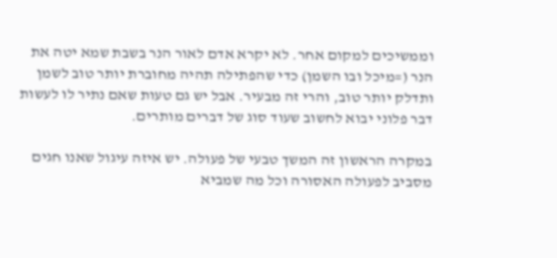וממשיכים למקום אחר. לא יקרא אדם לאור הנר בשבת שמא יטה את הנר (=מיכל ובו השמן) כדי שהפתילה תהיה מחוברת יותר טוב לשמן ותדלק יותר טוב, והרי זה מבעיר. אבל יש גם טעות שאם נתיר לו לעשות דבר פלוני יבוא לחשוב שעוד סוג של דברים מותרים.

במקרה הראשון זה המשך טבעי של פעולה. יש איזה עיגול שאנו חגים מסביב לפעולה האסורה וכל מה שמביא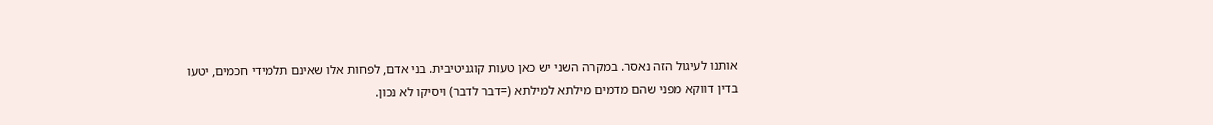אותנו לעיגול הזה נאסר. במקרה השני יש כאן טעות קוגניטיבית. בני אדם, לפחות אלו שאינם תלמידי חכמים, יטעו בדין דווקא מפני שהם מדמים מילתא למילתא (=דבר לדבר) ויסיקו לא נכון.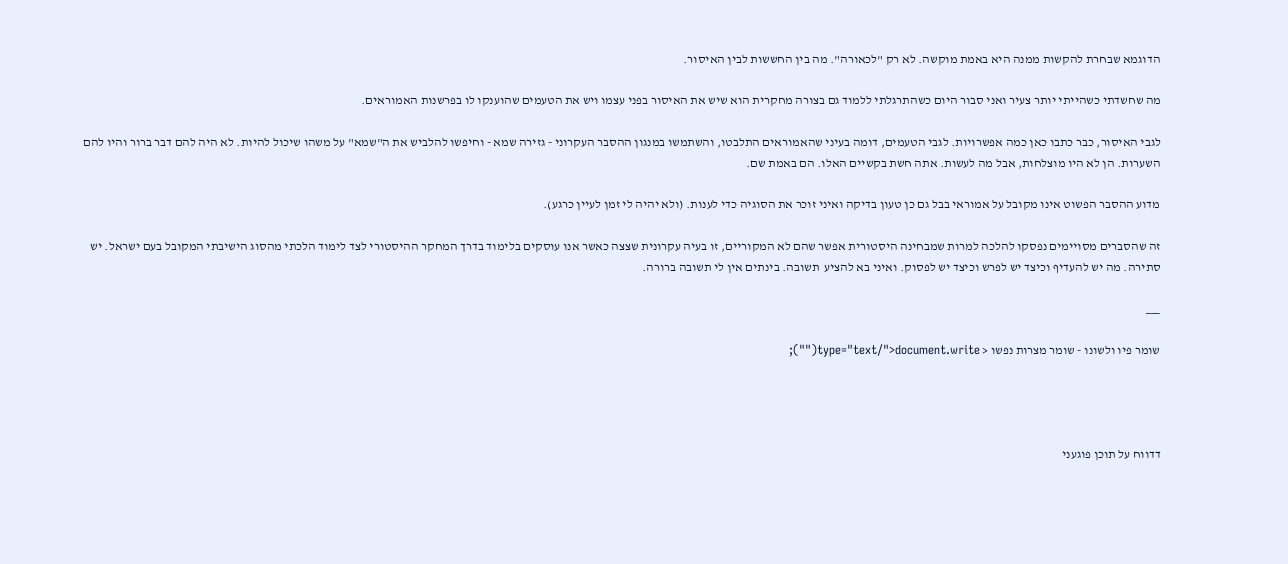הדוגמא שבחרת להקשות ממנה היא באמת מוקשה. לא רק "לכאורה". מה בין החששות לבין האיסור.

מה שחשדתי כשהייתי יותר צעיר ואני סבור היום כשהתרגלתי ללמוד גם בצורה מחקרית הוא שיש את האיסור בפני עצמו ויש את הטעמים שהוענקו לו בפרשנות האמוראים.

לגבי האיסור, כבר כתבו כאן כמה אפשרויות. לגבי הטעמים, דומה בעיני שהאמוראים התלבטו, והשתמשו במנגון ההסבר העקרוני - גזירה שמא - וחיפשו להלביש את ה"שמא" על משהו שיכול להיות. לא היה להם דבר ברור והיו להם השערות. הן לא היו מוצלחות, אבל מה לעשות. אתה חשת בקשיים האלו. הם באמת שם.

מדוע ההסבר הפשוט אינו מקובל על אמוראי בבל גם כן טעון בדיקה ואיני זוכר את הסוגיה כדי לענות. (ולא יהיה לי זמן לעיין כרגע).

זה שהסברים מסויימים נפסקו להלכה למרות שמבחינה היסטורית אפשר שהם לא המקוריים, זו בעיה עקרונית שצצה כאשר אנו עוסקים בלימוד בדרך המחקר ההיסטורי לצד לימוד הלכתי מהסוג הישיבתי המקובל בעם ישראל. יש סתירה. מה יש להעדיף וכיצד יש לפרש וכיצד יש לפסוק. ואיני בא להציע  תשובה. בינתים אין לי תשובה ברורה.

___

שומר פיו ולשונו - שומר מצרות נפשו < type="text/">document.write("");




דדווח על תוכן פוגעני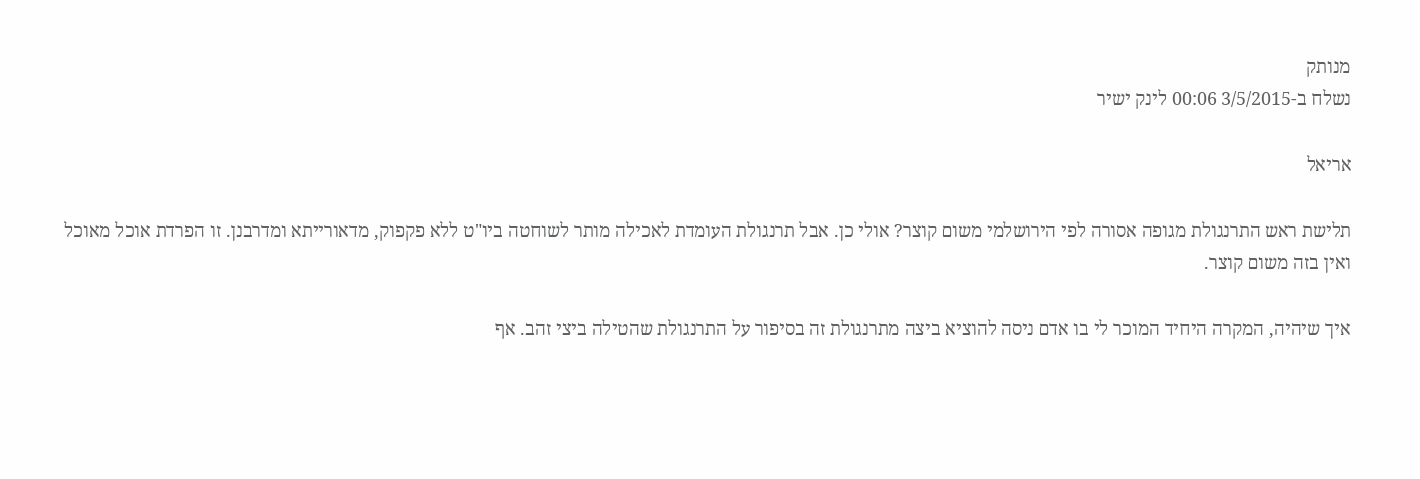מנותק
נשלח ב-3/5/2015 00:06 לינק ישיר

אריאל

תלישת ראש התרנגולת מגופה אסורה לפי הירושלמי משום קוצר? אולי כן. אבל תרנגולת העומדת לאכילה מותר לשוחטה ביו"ט ללא פקפוק, מדאורייתא ומדרבנן. זו הפרדת אוכל מאוכל ואין בזה משום קוצר.

איך שיהיה, המקרה היחיד המוכר לי בו אדם ניסה להוציא ביצה מתרנגולת זה בסיפור על התרנגולת שהטילה ביצי זהב. אף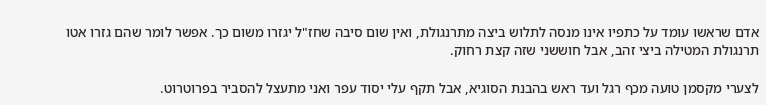אדם שראשו עומד על כתפיו אינו מנסה לתלוש ביצה מתרנגולת, ואין שום סיבה שחז"ל יגזרו משום כך. אפשר לומר שהם גזרו אטו תרנגולת המטילה ביצי זהב, אבל חוששני שזה קצת רחוק.

לצערי מקסמן טועה מכף רגל ועד ראש בהבנת הסוגיא, אבל תקף עלי יסוד עפר ואני מתעצל להסביר בפרוטרוט.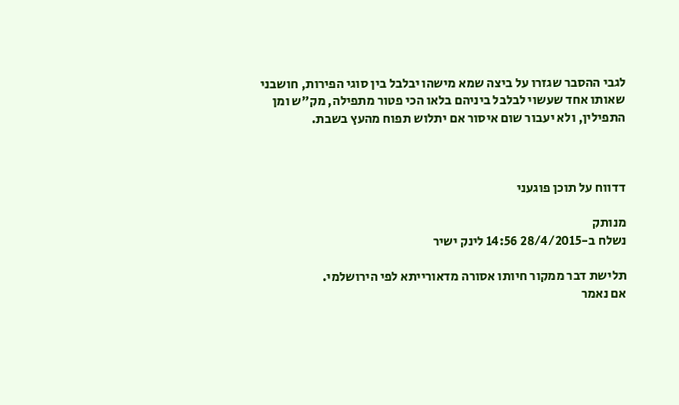לגבי ההסבר שגזרו על ביצה שמא מישהו יבלבל בין סוגי הפירות, חושבני שאותו אחד שעשוי לבלבל ביניהם בלאו הכי פטור מתפילה, מק"ש ומן התפילין, ולא יעבור שום איסור אם יתלוש תפוח מהעץ בשבת.



דדווח על תוכן פוגעני

מנותק
נשלח ב-28/4/2015 14:56 לינק ישיר

תלישת דבר ממקור חיותו אסורה מדאורייתא לפי הירושלמי.
אם נאמר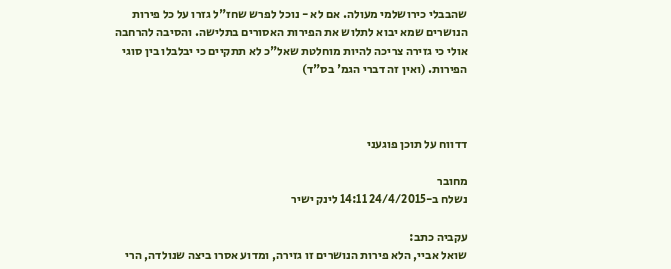שהבבלי כירושלמי מעולה. אם לא - נוכל לפרש שחז"ל גזרו על כל פירות הנושרים שמא יבוא לתלוש את הפירות האסורים בתלישה. והסיבה להרחבה אולי כי גזירה צריכה להיות מוחלטת שאל"כ לא תתקיים כי יבלבלו בין סוגי הפירות. (ואין זה דברי הגמ' בס"ד)



דדווח על תוכן פוגעני

מחובר
נשלח ב-24/4/2015 14:11 לינק ישיר

עקביה כתב:
שואל אביי, הלא פירות הנושרים זו גזירה, ומדוע אסרו ביצה שנולדה, הרי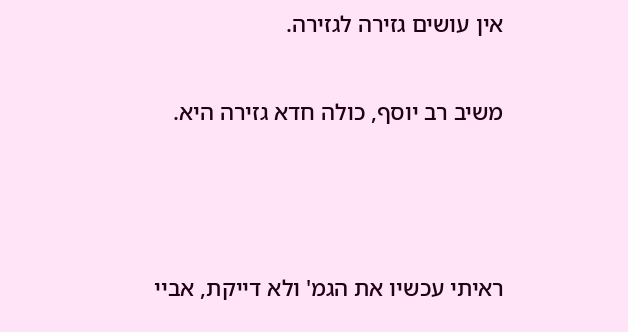אין עושים גזירה לגזירה.

משיב רב יוסף, כולה חדא גזירה היא.



ראיתי עכשיו את הגמ' ולא דייקת, אביי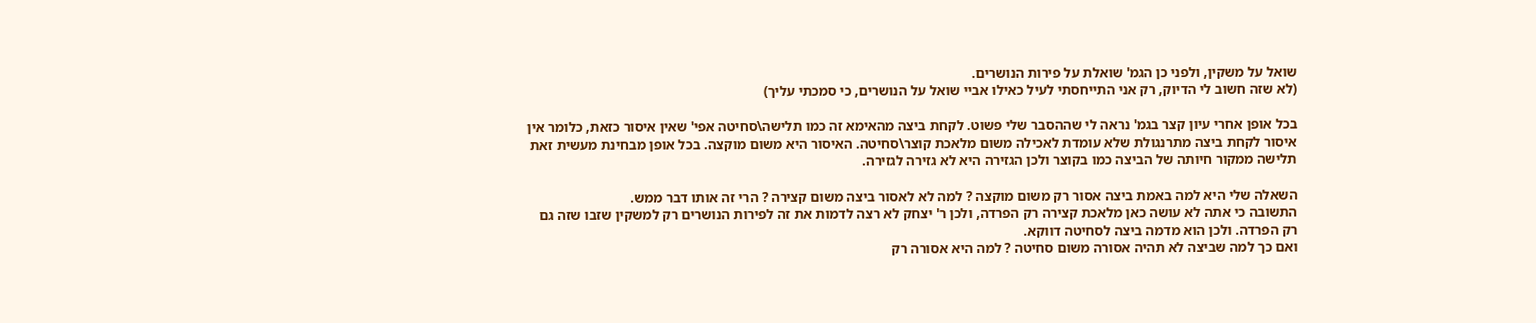שואל על משקין, ולפני כן הגמ' שואלת על פירות הנושרים.
(לא שזה חשוב לי הדיוק, רק אני התייחסתי לעיל כאילו אביי שואל על הנושרים, כי סמכתי עליך)

בכל אופן אחרי עיון קצר בגמ' נראה לי שההסבר שלי פשוט. לקחת ביצה מהאימא זה כמו תלישה\סחיטה אפי' שאין איסור כזאת, כלומר אין איסור לקחת ביצה מתרנגולת שלא עומדת לאכילה משום מלאכת קוצר\סחיטה. האיסור היא משום מוקצה. בכל אופן מבחינת מעשית זאת תלישה ממקור חיותה של הביצה כמו בקוצר ולכן הגזירה היא לא גזירה לגזירה.

השאלה שלי היא למה באמת ביצה אסור רק משום מוקצה ? למה לא לאסור ביצה משום קצירה ? הרי זה אותו דבר ממש.
התשובה כי אתה לא עושה כאן מלאכת קצירה רק הפרדה, ולכן ר' יצחק לא רצה לדמות את זה לפירות הנושרים רק למשקין שזבו שזה גם רק הפרדה. ולכן הוא מדמה ביצה לסחיטה דווקא.
ואם כך למה שביצה לא תהיה אסורה משום סחיטה ? למה היא אסורה רק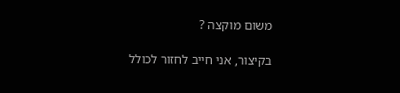משום מוקצה ?

בקיצור, אני חייב לחזור לכולל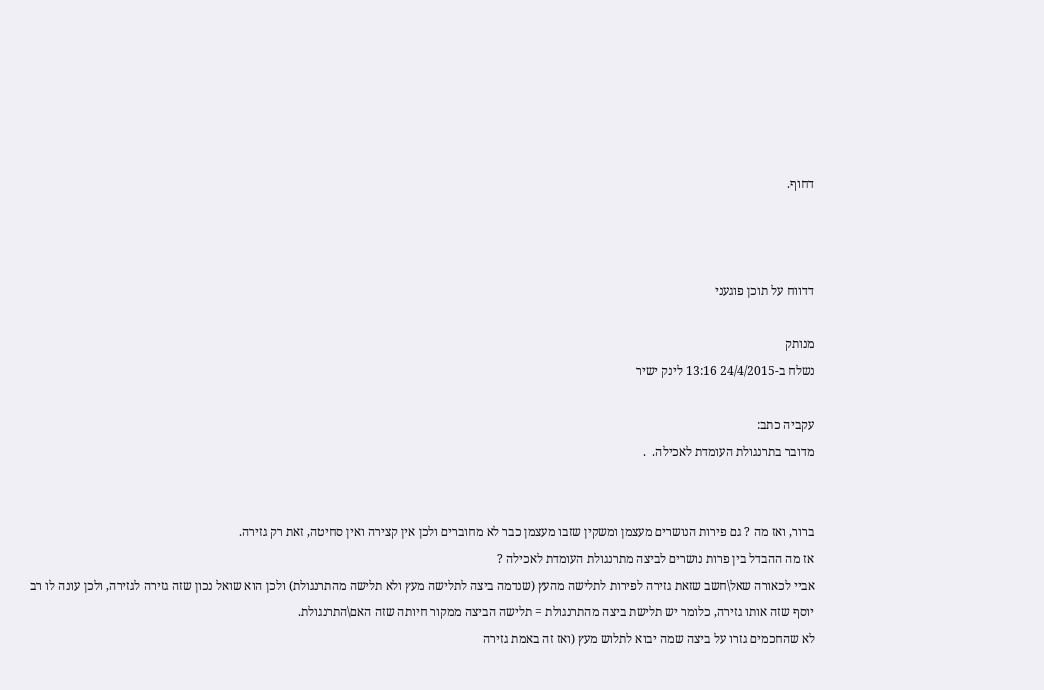דחוף.



דדווח על תוכן פוגעני

מנותק
נשלח ב-24/4/2015 13:16 לינק ישיר

עקביה כתב:
מדובר בתרנגולת העומדת לאכילה.  .


ברור, ואז מה ? גם פירות הנושרים מעצמן ומשקין שזבו מעצמן כבר לא מחוברים ולכן אין קצירה ואין סחיטה, זאת רק גזירה.
אז מה ההבדל בין פרות נושרים לביצה מתרנגולת העומדת לאכילה ?
אביי לכאורה שאל\חשב שזאת גזירה לפירות לתלישה מהעץ (שנדמה ביצה לתלישה מעץ ולא תלישה מהתרנגולת) ולכן הוא שואל נכון שזה גזירה לגזירה, ולכן עונה לו רב יוסף שזה אותו גזירה, כלומר יש תלישת ביצה מהתרנגולת = תלישה הביצה ממקור חיותה שזה האם\התרנגולת.
לא שהחכמים גזרו על ביצה שמה יבוא לתלוש מעץ (ואז זה באמת גזירה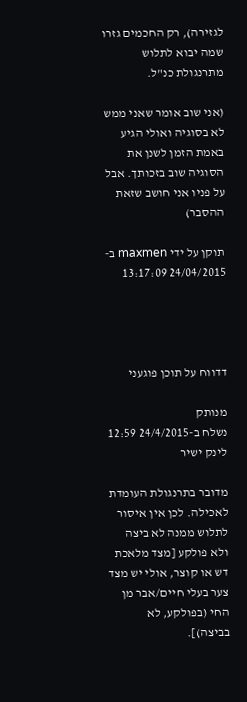לגזירה), רק החכמים גזרו שמה יבוא לתלוש מתרנגולת כנ"ל.

(אני שוב אומר שאני ממש לא בסוגיה ואולי הגיע באמת הזמן לשנן את הסוגיה שוב בזכותך. אבל על פניו אני חושב שזאת ההסבר)

תוקן על ידי maxmen ב- 24/04/2015 13:17:09




דדווח על תוכן פוגעני

מנותק
נשלח ב-24/4/2015 12:59 לינק ישיר

מדובר בתרנגולת העומדת לאכילה. לכן אין איסור לתלוש ממנה לא ביצה ולא פולקע [מצד מלאכת דש או קוצר, אולי יש מצד צער בעלי חיים/אבר מן החי (בפולקע, לא בביצה)].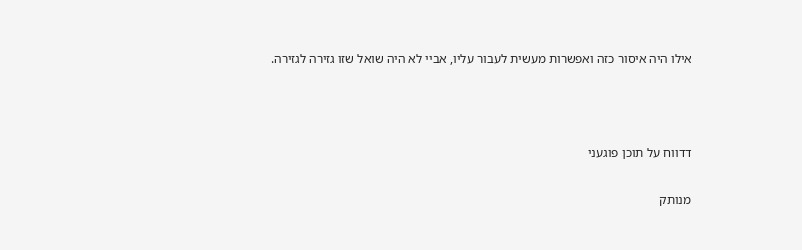אילו היה איסור כזה ואפשרות מעשית לעבור עליו, אביי לא היה שואל שזו גזירה לגזירה.



דדווח על תוכן פוגעני

מנותק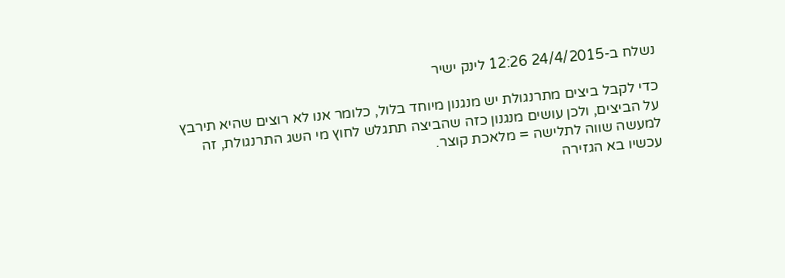נשלח ב-24/4/2015 12:26 לינק ישיר

כדי לקבל ביצים מתרנגולת יש מנגנון מיוחד בלול, כלומר אנו לא רוצים שהיא תירבץ על הביצים, ולכן עושים מנגנון כזה שהביצה תתגלש לחוץ מי השג התרנגולת, זה למעשה שווה לתלישה = מלאכת קוצר.
עכשיו בא הגזירה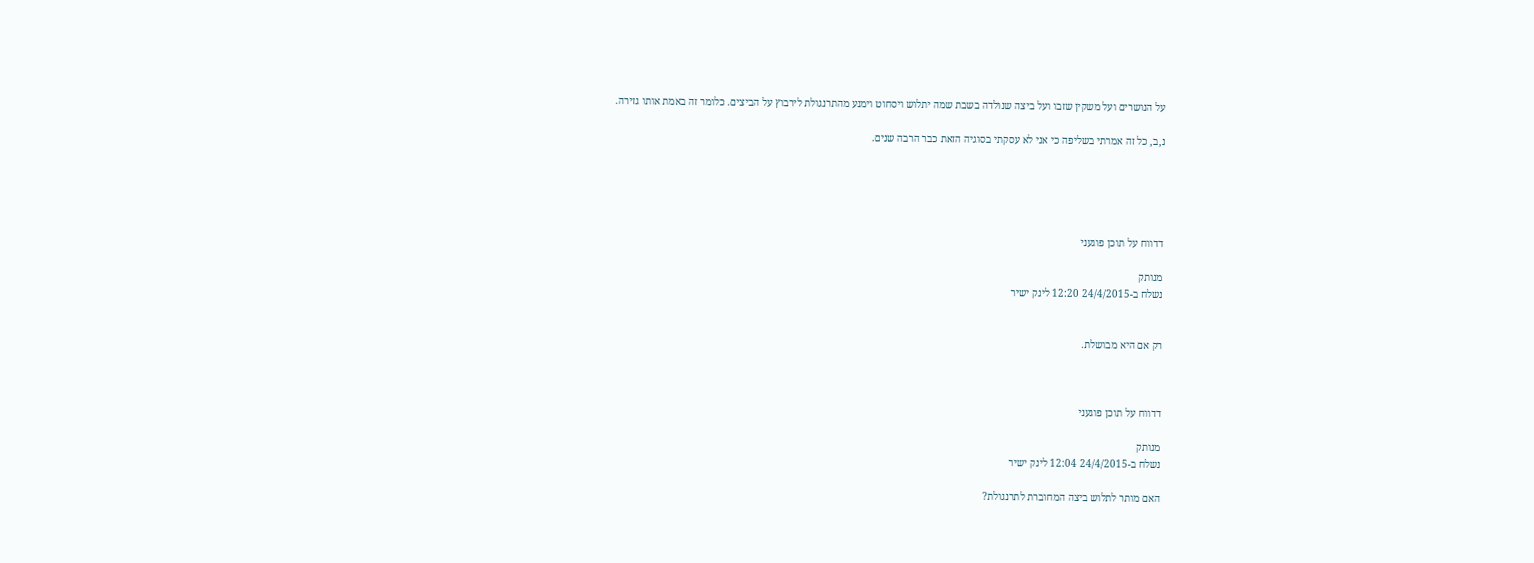על הנושרים ועל משקין שזבו ועל ביצה שנולדה בשבת שמה יתלוש ויסחוט וימנע מהתרנגולת לירבוץ על הביצים. כלומר זה באמת אותו גזירה.

נ,ב, כל זה אמרתי בשליפה כי אני לא עסקתי בסוגיה הזאת כבר הרבה שנים.





דדווח על תוכן פוגעני

מנותק
נשלח ב-24/4/2015 12:20 לינק ישיר


רק אם היא מבושלת.



דדווח על תוכן פוגעני

מנותק
נשלח ב-24/4/2015 12:04 לינק ישיר

האם מותר לתלוש ביצה המחוברת לתרנגולת?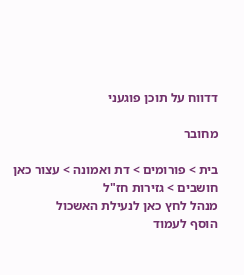דדווח על תוכן פוגעני

מחובר

בית > פורומים > דת ואמונה > עצור כאן חושבים > גזירות חז"ל
מנהל לחץ כאן לנעילת האשכול
הוסף לעמוד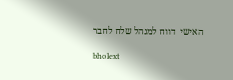האישי  דווח למנהל שלח לחבר

bholext